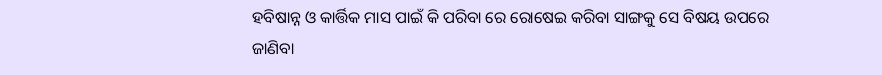ହବିଷାନ୍ନ ଓ କାର୍ତ୍ତିକ ମାସ ପାଇଁ କି ପରିବା ରେ ରୋଷେଇ କରିବା ସାଙ୍ଗକୁ ସେ ବିଷୟ ଉପରେ ଜାଣିବା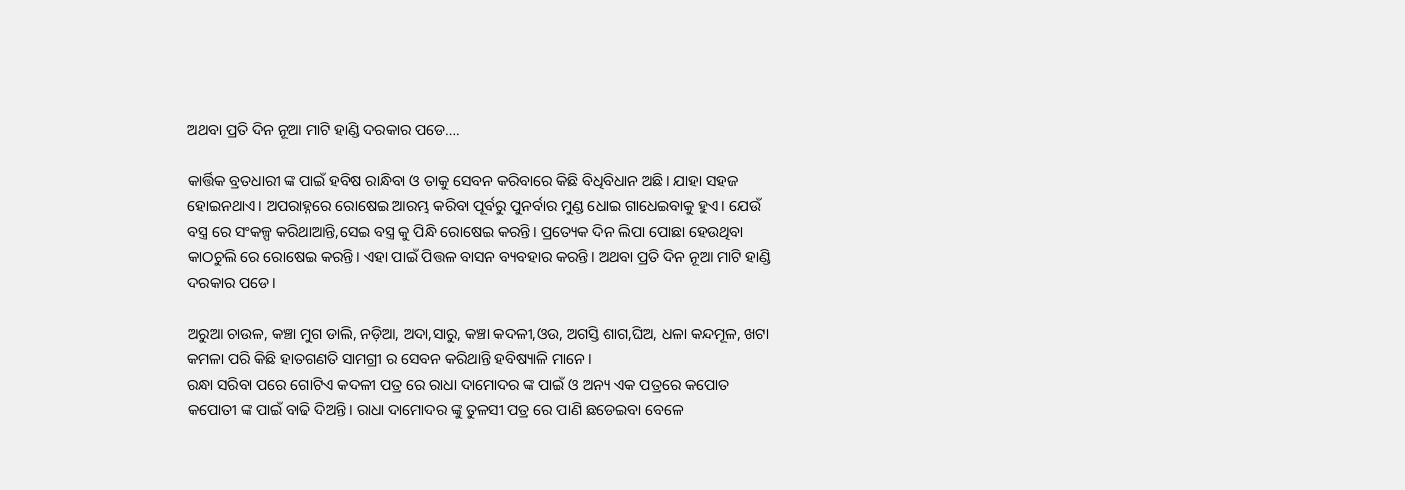ଅଥବା ପ୍ରତି ଦିନ ନୂଆ ମାଟି ହାଣ୍ଡି ଦରକାର ପଡେ….

କାର୍ତ୍ତିକ ବ୍ରତଧାରୀ ଙ୍କ ପାଇଁ ହବିଷ ରାନ୍ଧିବା ଓ ତାକୁ ସେବନ କରିବାରେ କିଛି ବିଧିବିଧାନ ଅଛି। ଯାହା ସହଜ ହୋଇନଥାଏ। ଅପରାହ୍ନରେ ରୋଷେଇ ଆରମ୍ଭ କରିବା ପୂର୍ବରୁ ପୁନର୍ବାର ମୁଣ୍ଡ ଧୋଇ ଗାଧେଇବାକୁ ହୁଏ। ଯେଉଁ ବସ୍ତ୍ର ରେ ସଂକଳ୍ପ କରିଥାଆନ୍ତି,ସେଇ ବସ୍ତ୍ର କୁ ପିନ୍ଧି ରୋଷେଇ କରନ୍ତି। ପ୍ରତ୍ୟେକ ଦିନ ଲିପା ପୋଛା ହେଉଥିବା କାଠଚୁଲି ରେ ରୋଷେଇ କରନ୍ତି। ଏହା ପାଇଁ ପିତ୍ତଳ ବାସନ ବ୍ୟବହାର କରନ୍ତି। ଅଥବା ପ୍ରତି ଦିନ ନୂଆ ମାଟି ହାଣ୍ଡି ଦରକାର ପଡେ।

ଅରୁଆ ଚାଉଳ, କଞ୍ଚା ମୁଗ ଡାଲି, ନଡ଼ିଆ, ଅଦା,ସାରୁ, କଞ୍ଚା କଦଳୀ,ଓଉ, ଅଗସ୍ତି ଶାଗ,ଘିଅ, ଧଳା କନ୍ଦମୂଳ, ଖଟା କମଳା ପରି କିଛି ହାତଗଣତି ସାମଗ୍ରୀ ର ସେବନ କରିଥାନ୍ତି ହବିଷ୍ୟାଳି ମାନେ।
ରନ୍ଧା ସରିବା ପରେ ଗୋଟିଏ କଦଳୀ ପତ୍ର ରେ ରାଧା ଦାମୋଦର ଙ୍କ ପାଇଁ ଓ ଅନ୍ୟ ଏକ ପତ୍ରରେ କପୋତ କପୋତୀ ଙ୍କ ପାଇଁ ବାଢି ଦିଅନ୍ତି। ରାଧା ଦାମୋଦର ଙ୍କୁ ତୁଳସୀ ପତ୍ର ରେ ପାଣି ଛଡେଇବା ବେଳେ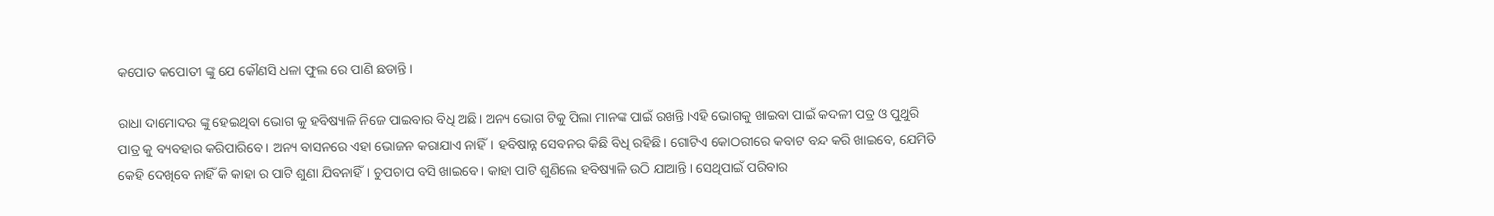କପୋତ କପୋତୀ ଙ୍କୁ ଯେ କୌଣସି ଧଳା ଫୁଲ ରେ ପାଣି ଛଡାନ୍ତି।

ରାଧା ଦାମୋଦର ଙ୍କୁ ହେଇଥିବା ଭୋଗ କୁ ହବିଷ୍ୟାଳି ନିଜେ ପାଇବାର ବିଧି ଅଛି। ଅନ୍ୟ ଭୋଗ ଟିକୁ ପିଲା ମାନଙ୍କ ପାଇଁ ରଖନ୍ତି।ଏହି ଭୋଗକୁ ଖାଇବା ପାଇଁ କଦଳୀ ପତ୍ର ଓ ପୁଥୁରି ପାତ୍ର କୁ ବ୍ୟବହାର କରିପାରିବେ। ଅନ୍ୟ ବାସନରେ ଏହା ଭୋଜନ କରାଯାଏ ନାହିଁ। ହବିଷାନ୍ନ ସେବନର କିଛି ବିଧି ରହିଛି। ଗୋଟିଏ କୋଠରୀରେ କବାଟ ବନ୍ଦ କରି ଖାଇବେ, ଯେମିତି କେହି ଦେଖିବେ ନାହିଁ କି କାହା ର ପାଟି ଶୁଣା ଯିବନାହିଁ। ଚୁପଚାପ ବସି ଖାଇବେ। କାହା ପାଟି ଶୁଣିଲେ ହବିଷ୍ୟାଳି ଉଠି ଯାଆନ୍ତି। ସେଥିପାଇଁ ପରିବାର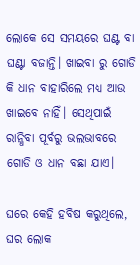ଲୋକେ ସେ ସମୟରେ ଘଣ୍ଟ ବା ଘଣ୍ଟା ବଜାନ୍ତି। ଖାଇବା ରୁ ଗୋଡି କି ଧାନ ବାହାରିଲେ ମଧ୍ୟ ଆଉ ଖାଇବେ ନାହିଁ। ସେଥିପାଇଁ ରାନ୍ଧିବା ପୂର୍ବରୁ ଭଲଭାବରେ ଗୋଡି ଓ‌ ଧାନ ବଛା ଯାଏ।

ଘରେ କେହି ହବିଷ କରୁଥିଲେ, ଘର ଲୋକ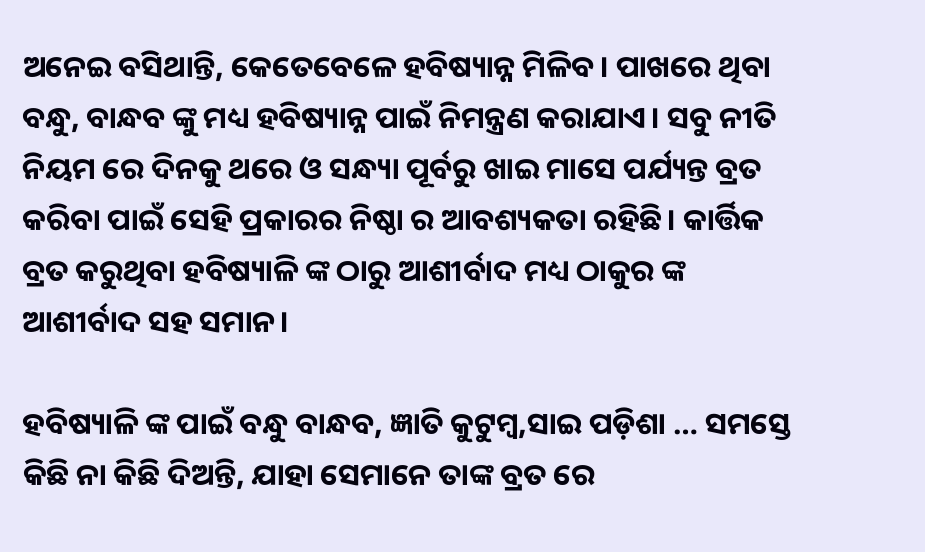ଅନେଇ ବସିଥାନ୍ତି, କେତେବେଳେ ହବିଷ୍ୟାନ୍ନ ମିଳିବ। ପାଖରେ ଥିବା ବନ୍ଧୁ, ବାନ୍ଧବ ଙ୍କୁ ମଧ୍ୟ ହବିଷ୍ୟାନ୍ନ ପାଇଁ ନିମନ୍ତ୍ରଣ କରାଯାଏ। ସବୁ ନୀତି ନିୟମ ରେ ଦିନକୁ ଥରେ ଓ ସନ୍ଧ୍ୟା ପୂର୍ବରୁ ଖାଇ ମାସେ ପର୍ଯ୍ୟନ୍ତ ବ୍ରତ କରିବା ପାଇଁ ସେହି ପ୍ରକାରର ନିଷ୍ଠା ର ଆବଶ୍ୟକତା ରହିଛି। କାର୍ତ୍ତିକ ବ୍ରତ କରୁଥିବା ହବିଷ୍ୟାଳି ଙ୍କ ଠାରୁ ଆଶୀର୍ବାଦ ମଧ୍ୟ ଠାକୁର ଙ୍କ ଆଶୀର୍ବାଦ ସହ ସମାନ।

ହବିଷ୍ୟାଳି ଙ୍କ ପାଇଁ ବନ୍ଧୁ ବାନ୍ଧବ, ଜ୍ଞାତି କୁଟୁମ୍ବ,ସାଇ ପଡ଼ିଶା … ସମସ୍ତେ କିଛି ନା କିଛି ଦିଅନ୍ତି, ଯାହା ସେମାନେ ତାଙ୍କ ବ୍ରତ ରେ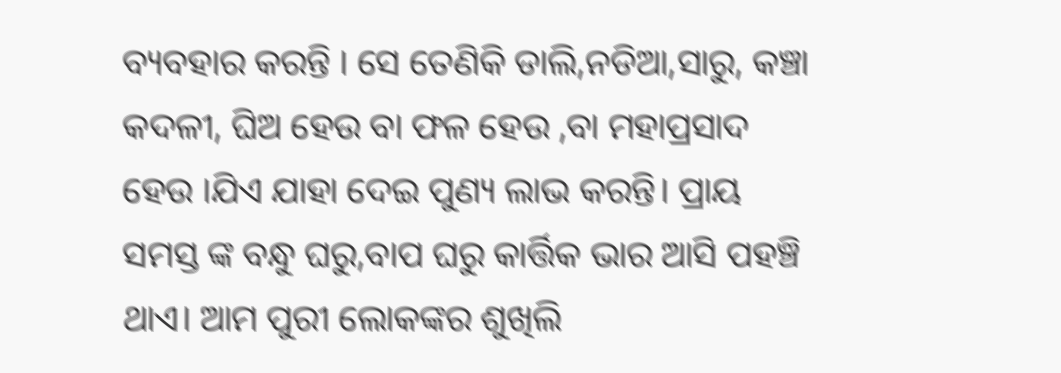ବ୍ୟବହାର କରନ୍ତି । ସେ ତେଣିକି ଡାଲି,ନଡିଆ,ସାରୁ, କଞ୍ଚା କଦଳୀ, ଘିଅ ହେଉ ବା ଫଳ ହେଉ ,ବା ମହାପ୍ରସାଦ ହେଉ ।ଯିଏ ଯାହା ଦେଇ ପୁଣ୍ୟ ଲାଭ କରନ୍ତି। ପ୍ରାୟ ସମସ୍ତ ଙ୍କ ବନ୍ଧୁ ଘରୁ,ବାପ ଘରୁ କାର୍ତ୍ତିକ ଭାର ଆସି ପହଞ୍ଚି ଥାଏ। ଆମ ପୁରୀ ଲୋକଙ୍କର ଶୁଖିଲି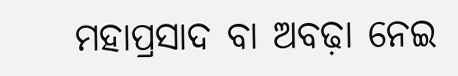ମହାପ୍ରସାଦ ବା ଅବଢ଼ା ନେଇ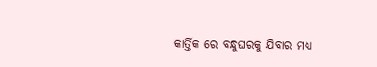କାର୍ତ୍ତିକ ରେ ବନ୍ଧୁଘରକୁ ଯିବାର ମଧ୍ୟ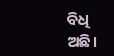ବିଧି ଅଛି।